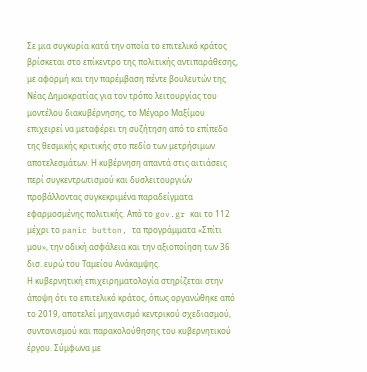Σε μια συγκυρία κατά την οποία το επιτελικό κράτος βρίσκεται στο επίκεντρο της πολιτικής αντιπαράθεσης, με αφορμή και την παρέμβαση πέντε βουλευτών της Νέας Δημοκρατίας για τον τρόπο λειτουργίας του μοντέλου διακυβέρνησης, το Μέγαρο Μαξίμου επιχειρεί να μεταφέρει τη συζήτηση από το επίπεδο της θεσμικής κριτικής στο πεδίο των μετρήσιμων αποτελεσμάτων. Η κυβέρνηση απαντά στις αιτιάσεις περί συγκεντρωτισμού και δυσλειτουργιών προβάλλοντας συγκεκριμένα παραδείγματα εφαρμοσμένης πολιτικής. Από το gov.gr και το 112 μέχρι το panic button, τα προγράμματα «Σπίτι μου», την οδική ασφάλεια και την αξιοποίηση των 36 δισ. ευρώ του Ταμείου Ανάκαμψης.
Η κυβερνητική επιχειρηματολογία στηρίζεται στην άποψη ότι το επιτελικό κράτος, όπως οργανώθηκε από το 2019, αποτελεί μηχανισμό κεντρικού σχεδιασμού, συντονισμού και παρακολούθησης του κυβερνητικού έργου. Σύμφωνα με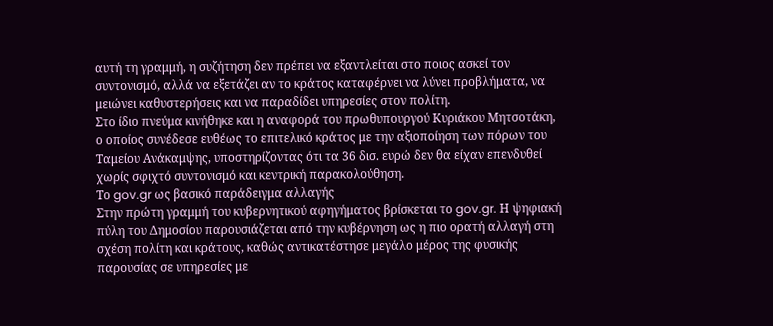αυτή τη γραμμή, η συζήτηση δεν πρέπει να εξαντλείται στο ποιος ασκεί τον συντονισμό, αλλά να εξετάζει αν το κράτος καταφέρνει να λύνει προβλήματα, να μειώνει καθυστερήσεις και να παραδίδει υπηρεσίες στον πολίτη.
Στο ίδιο πνεύμα κινήθηκε και η αναφορά του πρωθυπουργού Κυριάκου Μητσοτάκη, ο οποίος συνέδεσε ευθέως το επιτελικό κράτος με την αξιοποίηση των πόρων του Ταμείου Ανάκαμψης, υποστηρίζοντας ότι τα 36 δισ. ευρώ δεν θα είχαν επενδυθεί χωρίς σφιχτό συντονισμό και κεντρική παρακολούθηση.
Το gov.gr ως βασικό παράδειγμα αλλαγής
Στην πρώτη γραμμή του κυβερνητικού αφηγήματος βρίσκεται το gov.gr. Η ψηφιακή πύλη του Δημοσίου παρουσιάζεται από την κυβέρνηση ως η πιο ορατή αλλαγή στη σχέση πολίτη και κράτους, καθώς αντικατέστησε μεγάλο μέρος της φυσικής παρουσίας σε υπηρεσίες με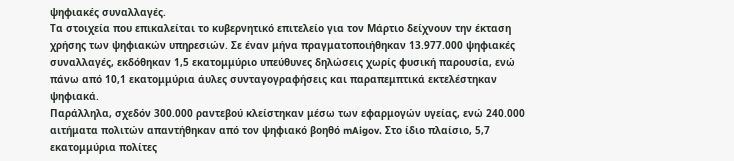ψηφιακές συναλλαγές.
Τα στοιχεία που επικαλείται το κυβερνητικό επιτελείο για τον Μάρτιο δείχνουν την έκταση χρήσης των ψηφιακών υπηρεσιών. Σε έναν μήνα πραγματοποιήθηκαν 13.977.000 ψηφιακές συναλλαγές, εκδόθηκαν 1,5 εκατομμύριο υπεύθυνες δηλώσεις χωρίς φυσική παρουσία, ενώ πάνω από 10,1 εκατομμύρια άυλες συνταγογραφήσεις και παραπεμπτικά εκτελέστηκαν ψηφιακά.
Παράλληλα, σχεδόν 300.000 ραντεβού κλείστηκαν μέσω των εφαρμογών υγείας, ενώ 240.000 αιτήματα πολιτών απαντήθηκαν από τον ψηφιακό βοηθό mAigov. Στο ίδιο πλαίσιο, 5,7 εκατομμύρια πολίτες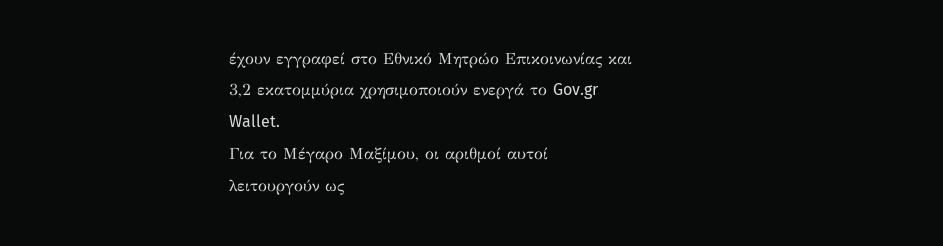έχουν εγγραφεί στο Εθνικό Μητρώο Επικοινωνίας και 3,2 εκατομμύρια χρησιμοποιούν ενεργά το Gov.gr Wallet.
Για το Μέγαρο Μαξίμου, οι αριθμοί αυτοί λειτουργούν ως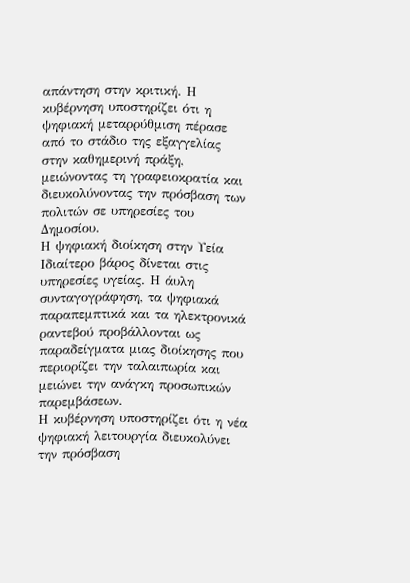απάντηση στην κριτική. Η κυβέρνηση υποστηρίζει ότι η ψηφιακή μεταρρύθμιση πέρασε από το στάδιο της εξαγγελίας στην καθημερινή πράξη, μειώνοντας τη γραφειοκρατία και διευκολύνοντας την πρόσβαση των πολιτών σε υπηρεσίες του Δημοσίου.
Η ψηφιακή διοίκηση στην Υεία
Ιδιαίτερο βάρος δίνεται στις υπηρεσίες υγείας. Η άυλη συνταγογράφηση, τα ψηφιακά παραπεμπτικά και τα ηλεκτρονικά ραντεβού προβάλλονται ως παραδείγματα μιας διοίκησης που περιορίζει την ταλαιπωρία και μειώνει την ανάγκη προσωπικών παρεμβάσεων.
Η κυβέρνηση υποστηρίζει ότι η νέα ψηφιακή λειτουργία διευκολύνει την πρόσβαση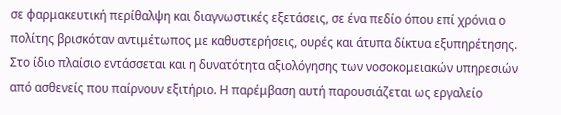σε φαρμακευτική περίθαλψη και διαγνωστικές εξετάσεις, σε ένα πεδίο όπου επί χρόνια ο πολίτης βρισκόταν αντιμέτωπος με καθυστερήσεις, ουρές και άτυπα δίκτυα εξυπηρέτησης.
Στο ίδιο πλαίσιο εντάσσεται και η δυνατότητα αξιολόγησης των νοσοκομειακών υπηρεσιών από ασθενείς που παίρνουν εξιτήριο. Η παρέμβαση αυτή παρουσιάζεται ως εργαλείο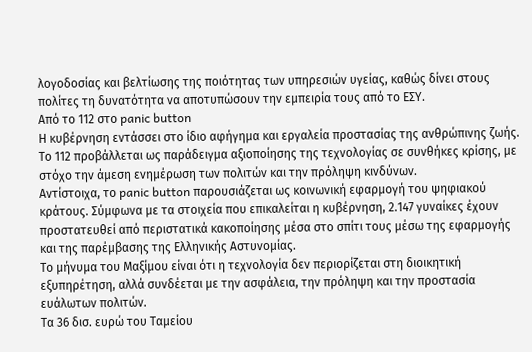λογοδοσίας και βελτίωσης της ποιότητας των υπηρεσιών υγείας, καθώς δίνει στους πολίτες τη δυνατότητα να αποτυπώσουν την εμπειρία τους από το ΕΣΥ.
Από το 112 στο panic button
Η κυβέρνηση εντάσσει στο ίδιο αφήγημα και εργαλεία προστασίας της ανθρώπινης ζωής. Το 112 προβάλλεται ως παράδειγμα αξιοποίησης της τεχνολογίας σε συνθήκες κρίσης, με στόχο την άμεση ενημέρωση των πολιτών και την πρόληψη κινδύνων.
Αντίστοιχα, το panic button παρουσιάζεται ως κοινωνική εφαρμογή του ψηφιακού κράτους. Σύμφωνα με τα στοιχεία που επικαλείται η κυβέρνηση, 2.147 γυναίκες έχουν προστατευθεί από περιστατικά κακοποίησης μέσα στο σπίτι τους μέσω της εφαρμογής και της παρέμβασης της Ελληνικής Αστυνομίας.
Το μήνυμα του Μαξίμου είναι ότι η τεχνολογία δεν περιορίζεται στη διοικητική εξυπηρέτηση, αλλά συνδέεται με την ασφάλεια, την πρόληψη και την προστασία ευάλωτων πολιτών.
Τα 36 δισ. ευρώ του Ταμείου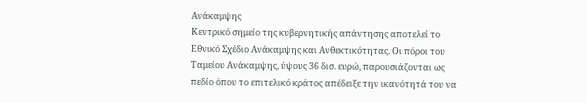Ανάκαμψης
Κεντρικό σημείο της κυβερνητικής απάντησης αποτελεί το Εθνικό Σχέδιο Ανάκαμψης και Ανθεκτικότητας. Οι πόροι του Ταμείου Ανάκαμψης, ύψους 36 δισ. ευρώ, παρουσιάζονται ως πεδίο όπου το επιτελικό κράτος απέδειξε την ικανότητά του να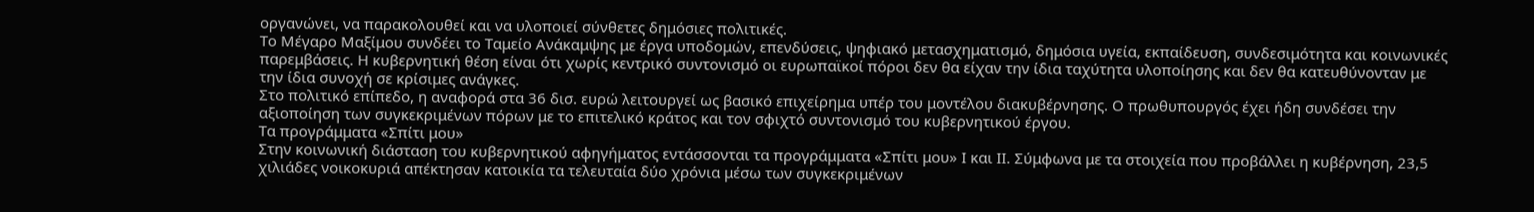οργανώνει, να παρακολουθεί και να υλοποιεί σύνθετες δημόσιες πολιτικές.
Το Μέγαρο Μαξίμου συνδέει το Ταμείο Ανάκαμψης με έργα υποδομών, επενδύσεις, ψηφιακό μετασχηματισμό, δημόσια υγεία, εκπαίδευση, συνδεσιμότητα και κοινωνικές παρεμβάσεις. Η κυβερνητική θέση είναι ότι χωρίς κεντρικό συντονισμό οι ευρωπαϊκοί πόροι δεν θα είχαν την ίδια ταχύτητα υλοποίησης και δεν θα κατευθύνονταν με την ίδια συνοχή σε κρίσιμες ανάγκες.
Στο πολιτικό επίπεδο, η αναφορά στα 36 δισ. ευρώ λειτουργεί ως βασικό επιχείρημα υπέρ του μοντέλου διακυβέρνησης. Ο πρωθυπουργός έχει ήδη συνδέσει την αξιοποίηση των συγκεκριμένων πόρων με το επιτελικό κράτος και τον σφιχτό συντονισμό του κυβερνητικού έργου.
Τα προγράμματα «Σπίτι μου»
Στην κοινωνική διάσταση του κυβερνητικού αφηγήματος εντάσσονται τα προγράμματα «Σπίτι μου» Ι και ΙΙ. Σύμφωνα με τα στοιχεία που προβάλλει η κυβέρνηση, 23,5 χιλιάδες νοικοκυριά απέκτησαν κατοικία τα τελευταία δύο χρόνια μέσω των συγκεκριμένων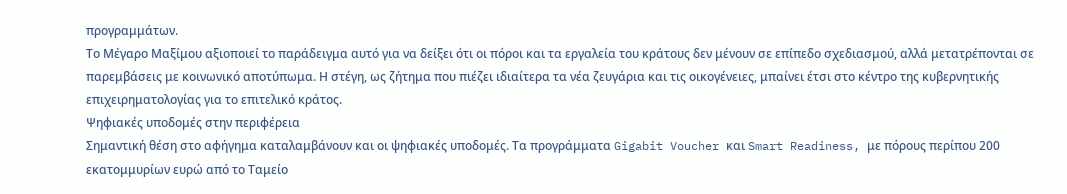προγραμμάτων.
Το Μέγαρο Μαξίμου αξιοποιεί το παράδειγμα αυτό για να δείξει ότι οι πόροι και τα εργαλεία του κράτους δεν μένουν σε επίπεδο σχεδιασμού, αλλά μετατρέπονται σε παρεμβάσεις με κοινωνικό αποτύπωμα. Η στέγη, ως ζήτημα που πιέζει ιδιαίτερα τα νέα ζευγάρια και τις οικογένειες, μπαίνει έτσι στο κέντρο της κυβερνητικής επιχειρηματολογίας για το επιτελικό κράτος.
Ψηφιακές υποδομές στην περιφέρεια
Σημαντική θέση στο αφήγημα καταλαμβάνουν και οι ψηφιακές υποδομές. Τα προγράμματα Gigabit Voucher και Smart Readiness, με πόρους περίπου 200 εκατομμυρίων ευρώ από το Ταμείο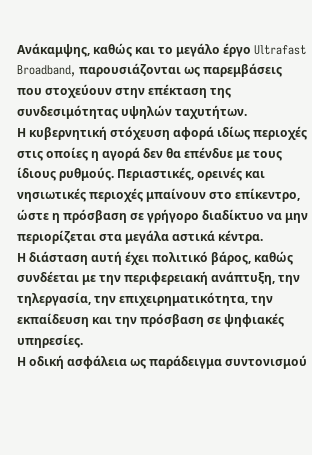Ανάκαμψης, καθώς και το μεγάλο έργο Ultrafast Broadband, παρουσιάζονται ως παρεμβάσεις που στοχεύουν στην επέκταση της συνδεσιμότητας υψηλών ταχυτήτων.
Η κυβερνητική στόχευση αφορά ιδίως περιοχές στις οποίες η αγορά δεν θα επένδυε με τους ίδιους ρυθμούς. Περιαστικές, ορεινές και νησιωτικές περιοχές μπαίνουν στο επίκεντρο, ώστε η πρόσβαση σε γρήγορο διαδίκτυο να μην περιορίζεται στα μεγάλα αστικά κέντρα.
Η διάσταση αυτή έχει πολιτικό βάρος, καθώς συνδέεται με την περιφερειακή ανάπτυξη, την τηλεργασία, την επιχειρηματικότητα, την εκπαίδευση και την πρόσβαση σε ψηφιακές υπηρεσίες.
Η οδική ασφάλεια ως παράδειγμα συντονισμού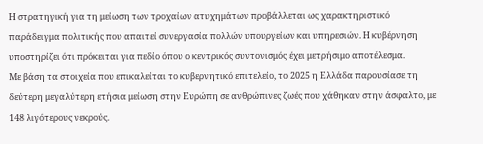Η στρατηγική για τη μείωση των τροχαίων ατυχημάτων προβάλλεται ως χαρακτηριστικό παράδειγμα πολιτικής που απαιτεί συνεργασία πολλών υπουργείων και υπηρεσιών. Η κυβέρνηση υποστηρίζει ότι πρόκειται για πεδίο όπου ο κεντρικός συντονισμός έχει μετρήσιμο αποτέλεσμα.
Με βάση τα στοιχεία που επικαλείται το κυβερνητικό επιτελείο, το 2025 η Ελλάδα παρουσίασε τη δεύτερη μεγαλύτερη ετήσια μείωση στην Ευρώπη σε ανθρώπινες ζωές που χάθηκαν στην άσφαλτο, με 148 λιγότερους νεκρούς.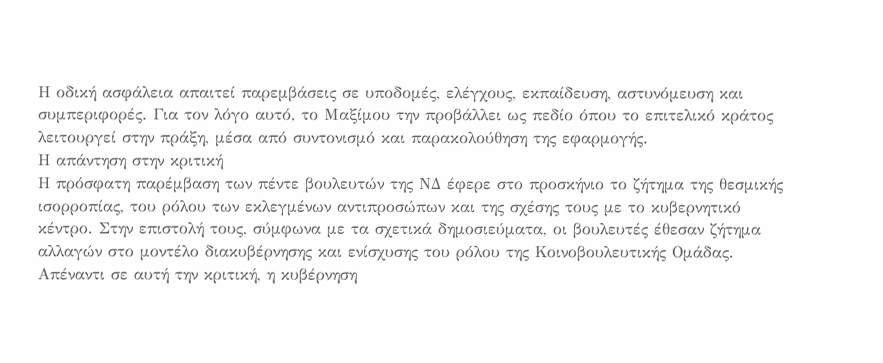Η οδική ασφάλεια απαιτεί παρεμβάσεις σε υποδομές, ελέγχους, εκπαίδευση, αστυνόμευση και συμπεριφορές. Για τον λόγο αυτό, το Μαξίμου την προβάλλει ως πεδίο όπου το επιτελικό κράτος λειτουργεί στην πράξη, μέσα από συντονισμό και παρακολούθηση της εφαρμογής.
Η απάντηση στην κριτική
Η πρόσφατη παρέμβαση των πέντε βουλευτών της ΝΔ έφερε στο προσκήνιο το ζήτημα της θεσμικής ισορροπίας, του ρόλου των εκλεγμένων αντιπροσώπων και της σχέσης τους με το κυβερνητικό κέντρο. Στην επιστολή τους, σύμφωνα με τα σχετικά δημοσιεύματα, οι βουλευτές έθεσαν ζήτημα αλλαγών στο μοντέλο διακυβέρνησης και ενίσχυσης του ρόλου της Κοινοβουλευτικής Ομάδας.
Απέναντι σε αυτή την κριτική, η κυβέρνηση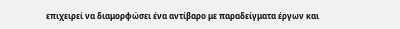επιχειρεί να διαμορφώσει ένα αντίβαρο με παραδείγματα έργων και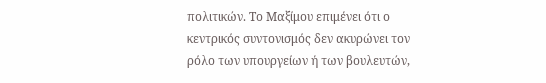πολιτικών. Το Μαξίμου επιμένει ότι ο κεντρικός συντονισμός δεν ακυρώνει τον ρόλο των υπουργείων ή των βουλευτών,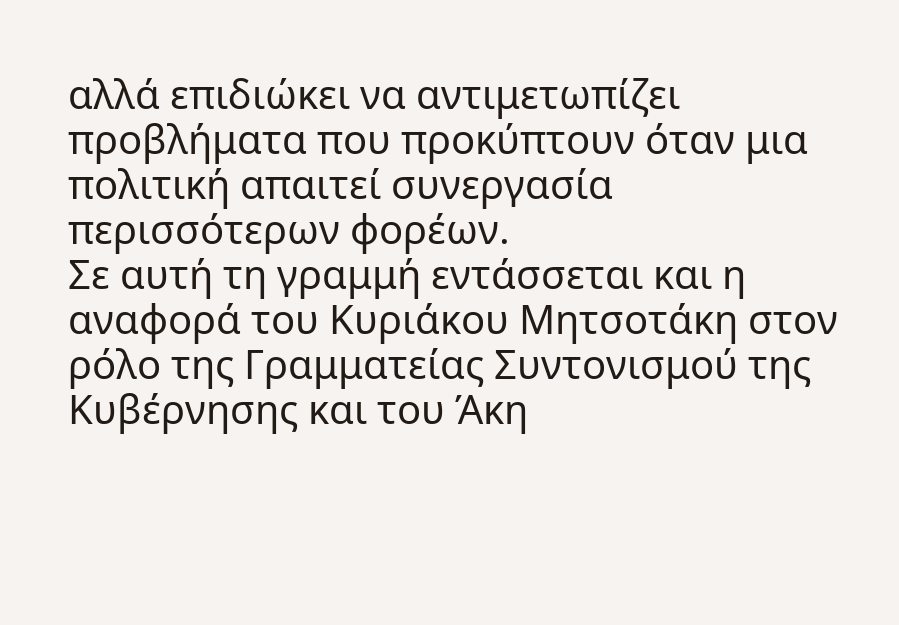αλλά επιδιώκει να αντιμετωπίζει προβλήματα που προκύπτουν όταν μια πολιτική απαιτεί συνεργασία περισσότερων φορέων.
Σε αυτή τη γραμμή εντάσσεται και η αναφορά του Κυριάκου Μητσοτάκη στον ρόλο της Γραμματείας Συντονισμού της Κυβέρνησης και του Άκη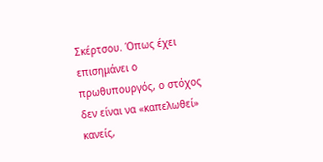Σκέρτσου. Όπως έχει επισημάνει ο πρωθυπουργός, ο στόχος δεν είναι να «καπελωθεί» κανείς,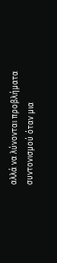αλλά να λύνονται προβλήματα συντονισμού όταν μια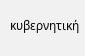κυβερνητική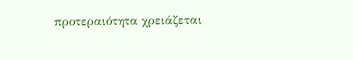προτεραιότητα χρειάζεται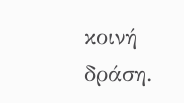κοινή δράση.